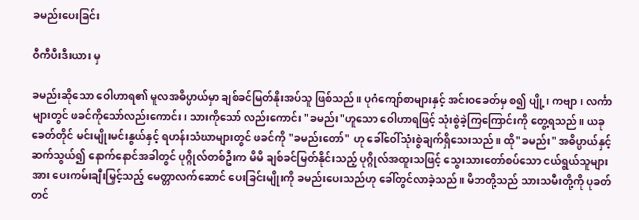ခမည်းပေးခြင်း

ဝီကီပီးဒီးယား မှ

ခမည်းဆိုသော ဝေါဟာရ၏ မူလအဓိပ္ပာယ်မှာ ချစ်ခင်မြတ်နိုးအပ်သူ ဖြစ်သည်။ ပုဂံကျော်စာများနှင့် အင်းဝခေတ်မှ စ၍ ပျို့၊ ကဗျာ၊ လင်္ကာများတွင် ဖခင်ကိုသော်လည်းကောင်း၊ သားကိုသော် လည်းကောင်း "ခမည်း"ဟူသော ဝေါဟာရဖြင့် သုံးစွဲခဲ့ကြကြောင်းကို တွေ့ရသည်။ ယခုခေတ်တိုင် မင်းမျိုးမင်းနွယ်နှင့် ရဟန်းသံဃာများတွင် ဖခင်ကို "ခမည်းတော်" ဟု ခေါ်ဝေါ်သုံးစွဲချက်ရှိသေးသည်။ ထို"ခမည်း" အဓိပ္ပာယ်နှင့် ဆက်သွယ်၍ နောက်နောင်အခါတွင် ပုဂ္ဂိုလ်တစ်ဦးက မိမိ ချစ်ခင်မြတ်နိုင်းသည့် ပုဂ္ဂိုလ်အထူးသဖြင့် သွေးသားတော်စပ်သော ငယ်ရွယ်သူများအား ပေးကမ်းချီးမြှင့်သည့် မေတ္တာလက်ဆောင် ပေးခြင်းမျိုးကို ခမည်းပေးသည်ဟု ခေါ်တွင်လာခဲ့သည်။ မိဘတို့သည် သားသမီးတို့ကို ပုခတ်တင်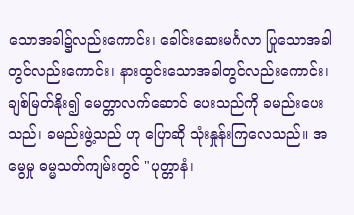သောအခါ၌လည်းကောင်း၊ ခေါင်းဆေးမင်္ဂလာ ပြုသောအခါတွင်လည်းကောင်း၊ နားထွင်းသောအခါတွင်လည်းကောင်း၊ ချစ်မြတ်နိုး၍ မေတ္တာလက်ဆောင် ပေးသည်ကို ခမည်းပေးသည်၊ ခမည်းဖွဲ့သည် ဟု ပြောဆို သုံးနှုန်းကြလေသည်။ အမွေမှု ဓမ္မသတ်ကျမ်းတွင် "ပုတ္တာနံ၊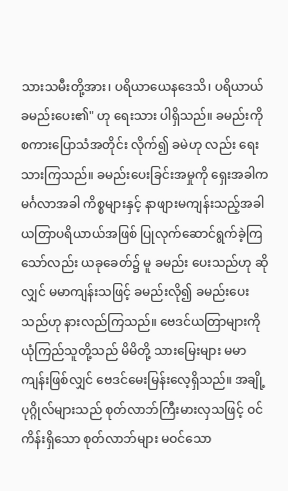သားသမီးတို့အား၊ ပရိယာယေနဒေသိ၊ ပရိယာယ် ခမည်းပေး၏" ဟု ရေးသား ပါရှိသည်။ ခမည်းကို စကားပြောသံအတိုင်း လိုက်၍ ခမဲဟု လည်း ရေးသားကြသည်။ ခမည်းပေးခြင်းအမှုကို ရှေးအခါက မင်္ဂလာအခါ ကိစ္စများနှင့် နာဖျားမကျန်းသည့်အခါ ယတြာပရိယာယ်အဖြစ် ပြုလုက်ဆောင်ရွက်ခဲ့ကြသော်လည်း ယခုခေတ်၌ မူ ခမည်း ပေးသည်ဟု ဆိုလျှင် မမာကျန်းသဖြင့် ခမည်းလို၍ ခမည်းပေးသည်ဟု နားလည်ကြသည်။ ဗေဒင်ယတြာများကို ယုံကြည်သူတို့သည် မိမိတို့ သားမြေးများ မမာကျန်းဖြစ်လျှင် ဗေဒင်မေးမြန်းလေ့ရှိသည်။ အချို့ပုဂ္ဂိုလ်များသည် စုတ်လာဘ်ကြီးမားလှသဖြင့် ဝင်ကိန်းရှိသော စုတ်လာဘ်များ မဝင်သော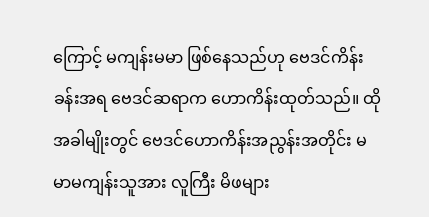ကြောင့် မကျန်းမမာ ဖြစ်နေသည်ဟု ဗေဒင်ကိန်းခန်းအရ ဗေဒင်ဆရာက ဟောကိန်းထုတ်သည်။ ထိုအခါမျိုးတွင် ဗေဒင်ဟောကိန်းအညွန်းအတိုင်း မမာမကျန်းသူအား လူကြီး မိဖများ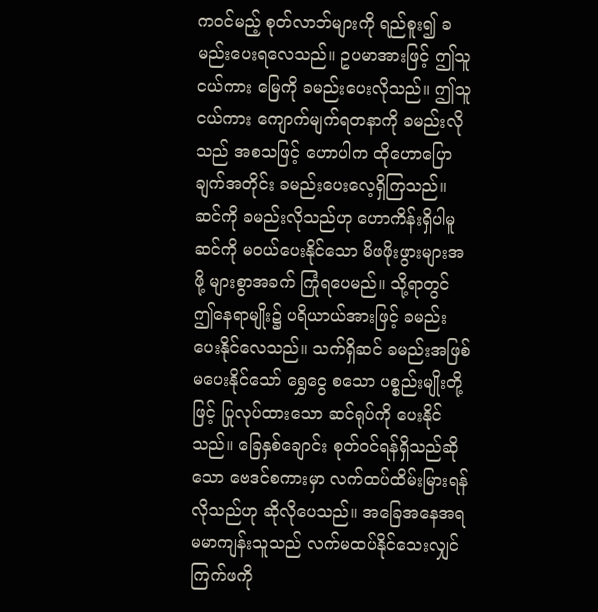ကဝင်မည့် စုတ်လာဘ်များကို ရည်စူး၍ ခမည်းပေးရလေသည်။ ဥပမာအားဖြင့် ဤသူငယ်ကား မြေကို ခမည်းပေးလိုသည်။ ဤသူငယ်ကား ကျောက်မျက်ရတနာကို ခမည်းလိုသည် အစသဖြင့် ဟောပါက ထိုဟောပြောချက်အတိုင်း ခမည်းပေးလေ့ရှိကြသည်။ ဆင်ကို ခမည်းလိုသည်ဟု ဟောကိန်းရှိပါမူ ဆင်ကို မဝယ်ပေးနိုင်သော မိဖဖိုးဖွားများအဖို့ များစွာအခက် ကြုံရပေမည်။ သို့ရာတွင် ဤနေရာမျိုး၌ ပရိယာယ်အားဖြင့် ခမည်းပေးနိုင်လေသည်။ သက်ရှိဆင် ခမည်းအဖြစ် မပေးနိုင်သော် ရွှေငွေ စသော ပစ္စည်းမျိုးတို့ဖြင့် ပြုလုပ်ထားသော ဆင်ရုပ်ကို ပေးနိုင်သည်။ ခြေနှစ်ချောင်း စုတ်ဝင်ရန်ရှိသည်ဆိုသော ဗေဒင်စကားမှာ လက်ထပ်ထိမ်းမြားရန် လိုသည်ဟု ဆိုလိုပေသည်။ အခြေအနေအရ မမာကျန်းသူသည် လက်မထပ်နိုင်သေးလျှင် ကြက်ဖကို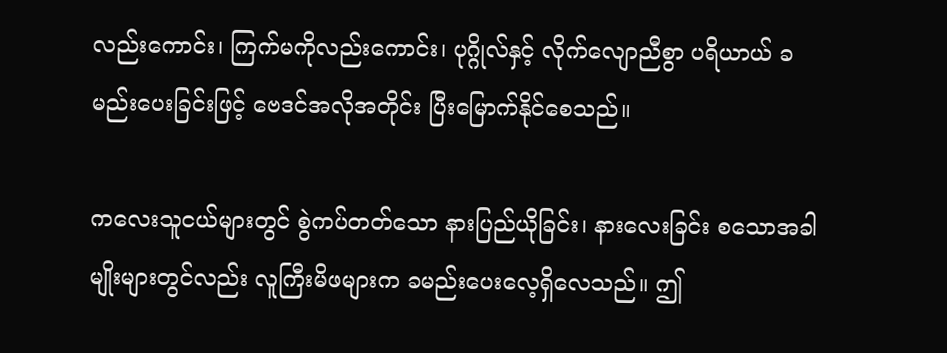လည်းကောင်း၊ ကြက်မကိုလည်းကောင်း၊ ပုဂ္ဂိုလ်နှင့် လိုက်လျောညီစွာ ပရိယာယ် ခမည်းပေးခြင်းဖြင့် ဗေဒင်အလိုအတိုင်း ပြီးမြောက်နိုင်စေသည်။

ကလေးသူငယ်များတွင် စွဲကပ်တတ်သော နားပြည်ယိုခြင်း၊ နားလေးခြင်း စသောအခါမျိုးများတွင်လည်း လူကြီးမိဖများက ခမည်းပေးလေ့ရှိလေသည်။ ဤ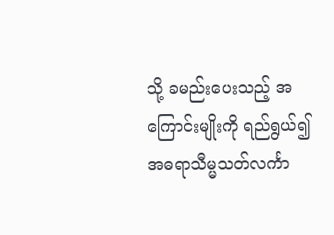သို့ ခမည်းပေးသည့် အကြောင်းမျိုးကို ရည်ရွယ်၍ အဓရာသီမ္မသတ်လင်္ကာ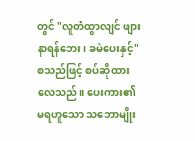တွင် "လူတံထွာလျင် ဖျားနာရန်ဘေး၊ ခမဲပေးနှင့်" စသည်ဖြင့် စပ်ဆိုထားလေသည်။ ပေးကား၏ မရဟူသော သဘောမျိုး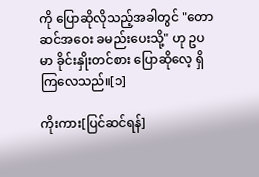ကို ပြောဆိုလိုသည့်အခါတွင် "တောဆင်အဝေး ခမည်းပေးသို့" ဟု ဥပမာ ခိုင်းနှိုးတင်စား ပြောဆိုလေ့ ရှိကြလေသည်။[၁]

ကိုးကား[ပြင်ဆင်ရန်]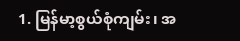1. မြန်မာ့စွယ်စုံကျမ်း၊ အ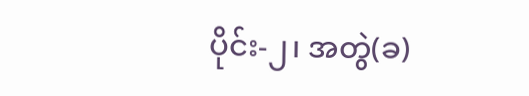ပိုင်း-၂၊ အတွဲ(ခ)